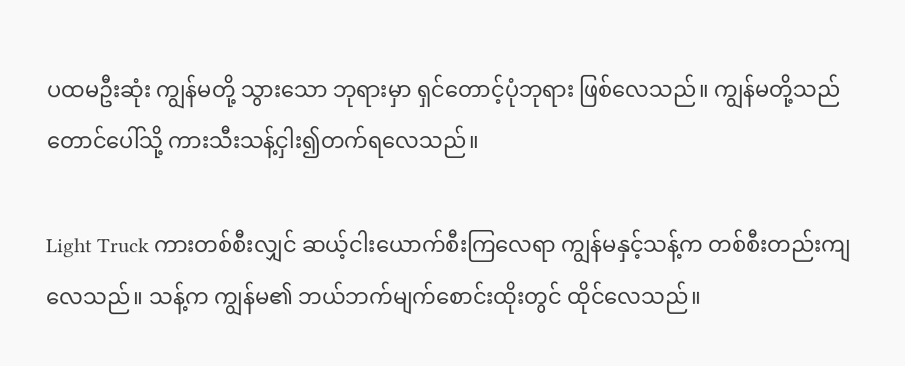ပထမဦးဆုံး ကျွန်မတို့ သွားသော ဘုရားမှာ ရှင်တောင့်ပုံဘုရား ဖြစ်လေသည်။ ကျွန်မတို့သည် တောင်ပေါ်သို့ ကားသီးသန့်ငှါး၍တက်ရလေသည်။

Light Truck ကားတစ်စီးလျှင် ဆယ့်ငါးယောက်စီးကြလေရာ ကျွန်မနှင့်သန့်က တစ်စီးတည်းကျလေသည်။ သန့်က ကျွန်မ၏ ဘယ်ဘက်မျက်စောင်းထိုးတွင် ထိုင်လေသည်။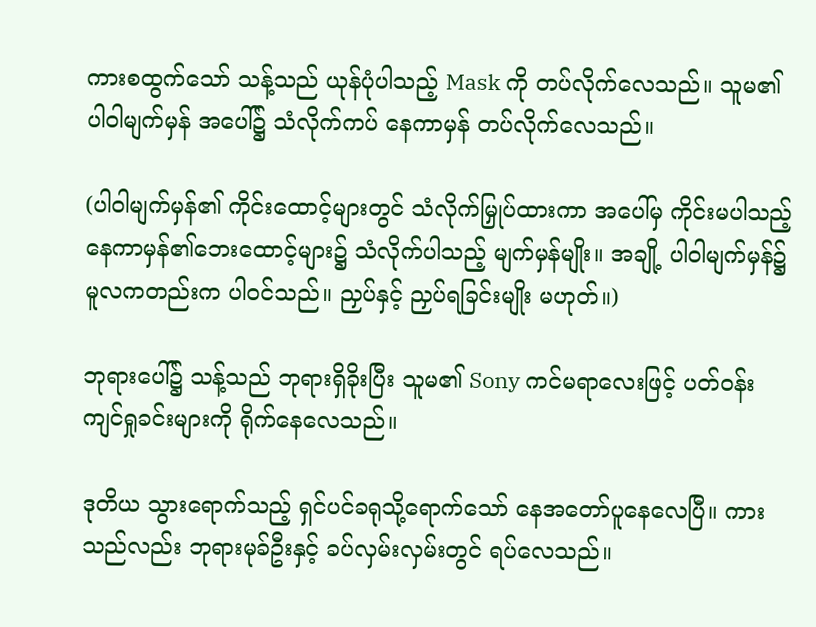ကားစထွက်သော် သန့်သည် ယုန်ပုံပါသည့် Mask ကို တပ်လိုက်လေသည်။ သူမ၏ ပါဝါမျက်မှန် အပေါ်၌ သံလိုက်ကပ် နေကာမှန် တပ်လိုက်လေသည်။

(ပါဝါမျက်မှန်၏ ကိုင်းထောင့်များတွင် သံလိုက်မြှုပ်ထားကာ အပေါ်မှ ကိုင်းမပါသည့် နေကာမှန်၏ဘေးထောင့်များ၌ သံလိုက်ပါသည့် မျက်မှန်မျိုး။ အချို့ ပါဝါမျက်မှန်၌ မူလကတည်းက ပါဝင်သည်။ ညှပ်နှင့် ညှပ်ရခြင်းမျိုး မဟုတ်။)

ဘုရားပေါ်၌ သန့်သည် ဘုရားရှိခိုးပြီး သူမ၏ Sony ကင်မရာလေးဖြင့် ပတ်ဝန်းကျင်ရှုခင်းများကို ရိုက်နေလေသည်။

ဒုတိယ သွားရောက်သည့် ရှင်ပင်ခရုသို့ရောက်သော် နေအတော်ပူနေလေပြီ။ ကားသည်လည်း ဘုရားမုခ်ဦးနှင့် ခပ်လှမ်းလှမ်းတွင် ရပ်လေသည်။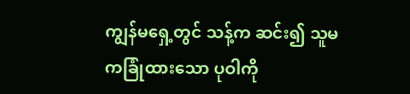ကျွန်မရှေ့တွင် သန့်က ဆင်း၍ သူမကခြုံထားသော ပုဝါကို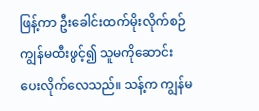ဖြန့်ကာ ဦးခေါင်းထက်မိုးလိုက်စဉ် ကျွန်မထီးဖွင့်၍ သူမကိုဆောင်းပေးလိုက်လေသည်။ သန့်က ကျွန်မ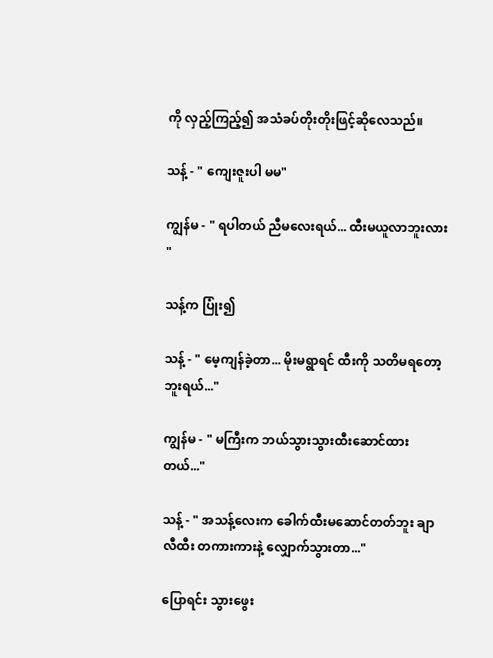ကို လှည့်ကြည့်၍ အသံခပ်တိုးတိုးဖြင့်ဆိုလေသည်။

သန့် - " ကျေးဇူးပါ မမ"

ကျွန်မ - " ရပါတယ် ညီမလေးရယ်... ထီးမယူလာဘူးလား "

သန့်က ပြုံး၍

သန့် - " မေ့ကျန်ခဲ့တာ... မိုးမရွာရင် ထီးကို သတိမရတော့ဘူးရယ်..."

ကျွန်မ - " မကြီးက ဘယ်သွားသွားထီးဆောင်ထားတယ်..."

သန့် - " အသန့်လေးက ခေါက်ထီးမဆောင်တတ်ဘူး ချာလီထီး တကားကားနဲ့ လျှောက်သွားတာ..."

ပြောရင်း သွားဖွေး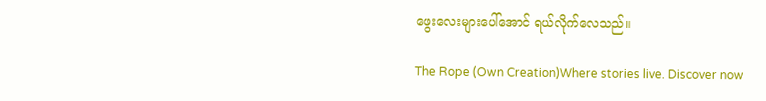ဖွေးလေးများပေါ်အောင် ရယ်လိုက်လေသည်။

The Rope (Own Creation)Where stories live. Discover now